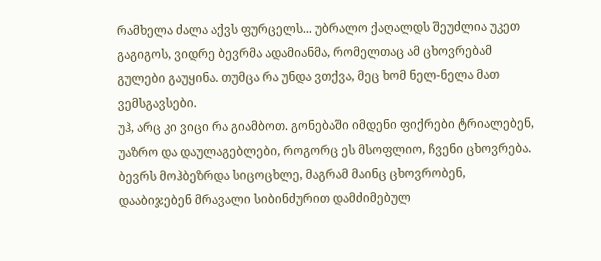რამხელა ძალა აქვს ფურცელს... უბრალო ქაღალდს შეუძლია უკეთ გაგიგოს, ვიდრე ბევრმა ადამიანმა, რომელთაც ამ ცხოვრებამ გულები გაუყინა. თუმცა რა უნდა ვთქვა, მეც ხომ ნელ-ნელა მათ ვემსგავსები.
უჰ, არც კი ვიცი რა გიამბოთ. გონებაში იმდენი ფიქრები ტრიალებენ, უაზრო და დაულაგებლები, როგორც ეს მსოფლიო, ჩვენი ცხოვრება. ბევრს მოჰბეზრდა სიცოცხლე, მაგრამ მაინც ცხოვრობენ, დააბიჯებენ მრავალი სიბინძურით დამძიმებულ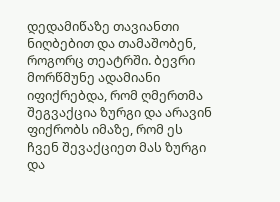დედამიწაზე თავიანთი ნიღბებით და თამაშობენ, როგორც თეატრში. ბევრი მორწმუნე ადამიანი იფიქრებდა, რომ ღმერთმა შეგვაქცია ზურგი და არავინ ფიქრობს იმაზე, რომ ეს ჩვენ შევაქციეთ მას ზურგი და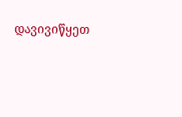დავივიწყეთ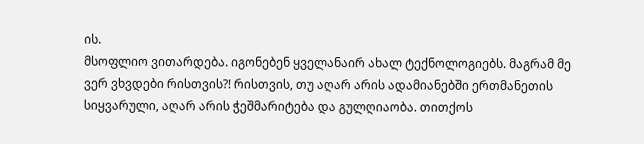ის.
მსოფლიო ვითარდება. იგონებენ ყველანაირ ახალ ტექნოლოგიებს. მაგრამ მე ვერ ვხვდები რისთვის?! რისთვის, თუ აღარ არის ადამიანებში ერთმანეთის სიყვარული, აღარ არის ჭეშმარიტება და გულღიაობა. თითქოს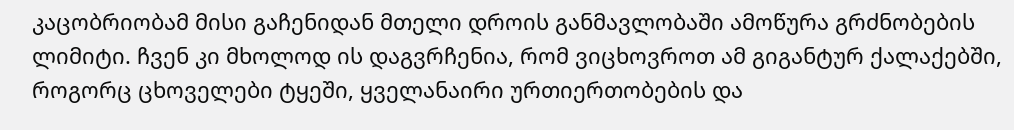კაცობრიობამ მისი გაჩენიდან მთელი დროის განმავლობაში ამოწურა გრძნობების ლიმიტი. ჩვენ კი მხოლოდ ის დაგვრჩენია, რომ ვიცხოვროთ ამ გიგანტურ ქალაქებში, როგორც ცხოველები ტყეში, ყველანაირი ურთიერთობების და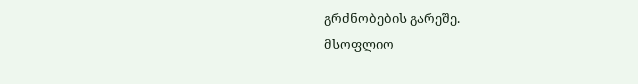გრძნობების გარეშე.
მსოფლიო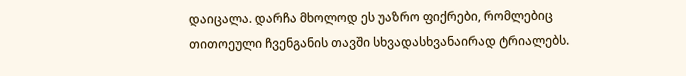დაიცალა. დარჩა მხოლოდ ეს უაზრო ფიქრები, რომლებიც თითოეული ჩვენგანის თავში სხვადასხვანაირად ტრიალებს.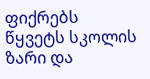ფიქრებს წყვეტს სკოლის ზარი და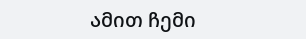ამით ჩემი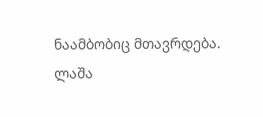ნაამბობიც მთავრდება.
ლაშა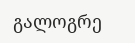გალოგრე